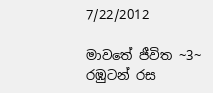7/22/2012

මාවතේ ජීවිත ~3~ රඹුටන් රස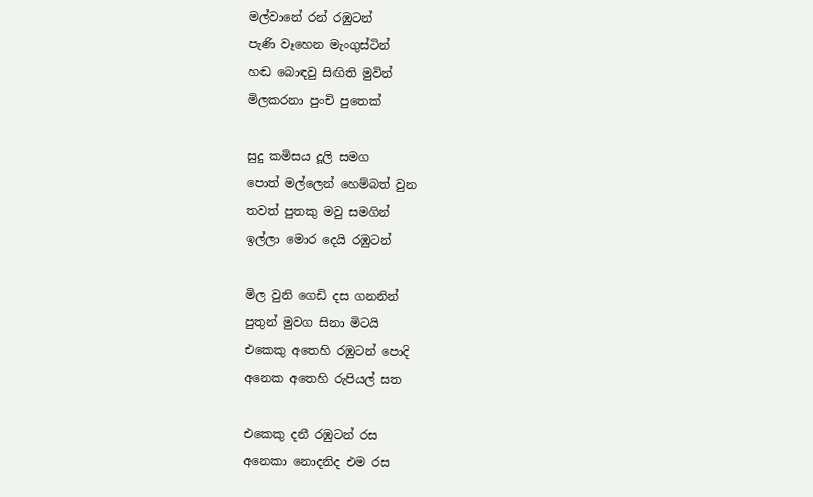මල්වානේ රන් රඹුටන්
පැණි වෑහෙන මැංගුස්ටින්
හඬ බොඳවු සිඟිති මුවින්
මිලකරනා පුංචි පුතෙක්

සුදු කමිසය දූලි සමග
පොත් මල්ලෙන් හෙම්බත් වුන
තවත් පුතකු මවු සමගින්
ඉල්ලා මොර දෙයි රඹුටන්

මිල වුනි ගෙඩි දස ගනනින්
පුතුන් මුවග සිනා මිටයි
එකෙකු අතෙහි රඹුටන් පොදි
අනෙක අතෙහි රුපියල් සත

එකෙකු දනී රඹුටන් රස
අනෙකා නොදනිද එම රස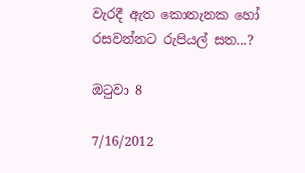වැරදී ඇත කොතැනක හෝ
රසවන්නට රුපියල් සත...?

ඔටුවා 8

7/16/2012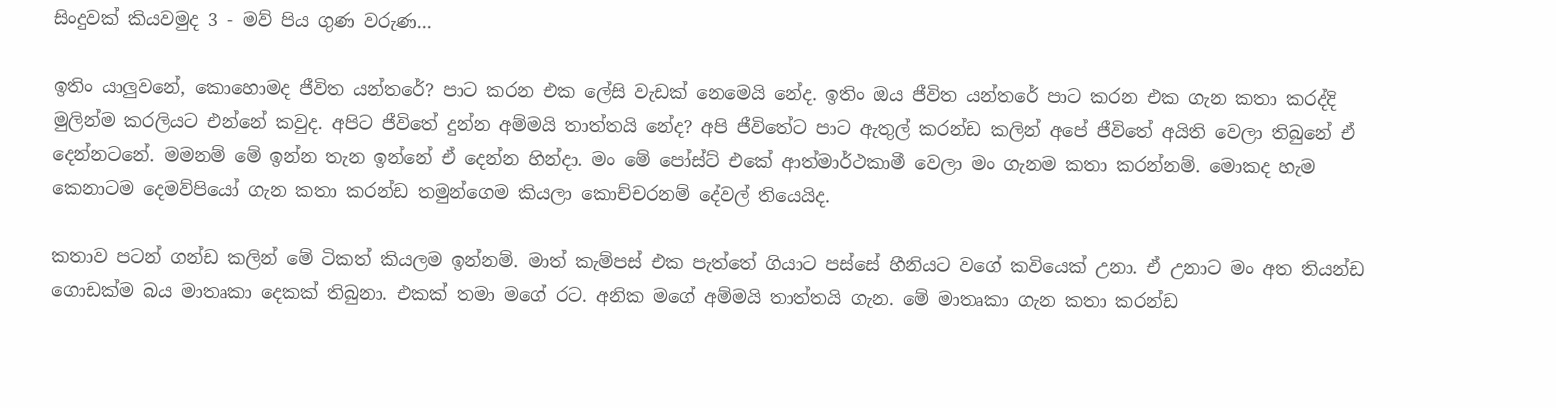සිංදුවක් කියවමුද 3 - මව් පිය ගුණ වරුණ...

ඉතිං යාලුවනේ, කොහොමද ජීවිත යන්තරේ? පාට කරන එක ලේසි වැඩක් නෙමෙයි නේද. ඉතිං ඔය ජීවිත යන්තරේ පාට කරන එක ගැන කතා කරද්දි මුලින්ම කරලියට එන්නේ කවුද. අපිට ජීවිතේ දුන්න අම්මයි තාත්තයි නේද? අපි ජීවිතේට පාට ඇතුල් කරන්ඩ කලින් අපේ ජීවිතේ අයිති වෙලා තිබුනේ ඒ දෙන්නටනේ. මමනම් මේ ඉන්න තැන ඉන්නේ ඒ දෙන්න හින්දා. මං මේ පෝස්ට් එකේ ආත්මාර්ථකාමී වෙලා මං ගැනම කතා කරන්නම්. මොකද හැම කෙනාටම දෙමව්පියෝ ගැන කතා කරන්ඩ තමුන්ගෙම කියලා කොච්චරනම් දේවල් තියෙයිද.

කතාව පටන් ගන්ඩ කලින් මේ ටිකත් කියලම ඉන්නම්. මාත් කැම්පස් එක පැත්තේ ගියාට පස්සේ හීනියට වගේ කවියෙක් උනා. ඒ උනාට මං අත තියන්ඩ ගොඩක්ම බය මාතෘකා දෙකක් තිබුනා. එකක් තමා මගේ රට. අනික මගේ අම්මයි තාත්තයි ගැන. මේ මාතෘකා ගැන කතා කරන්ඩ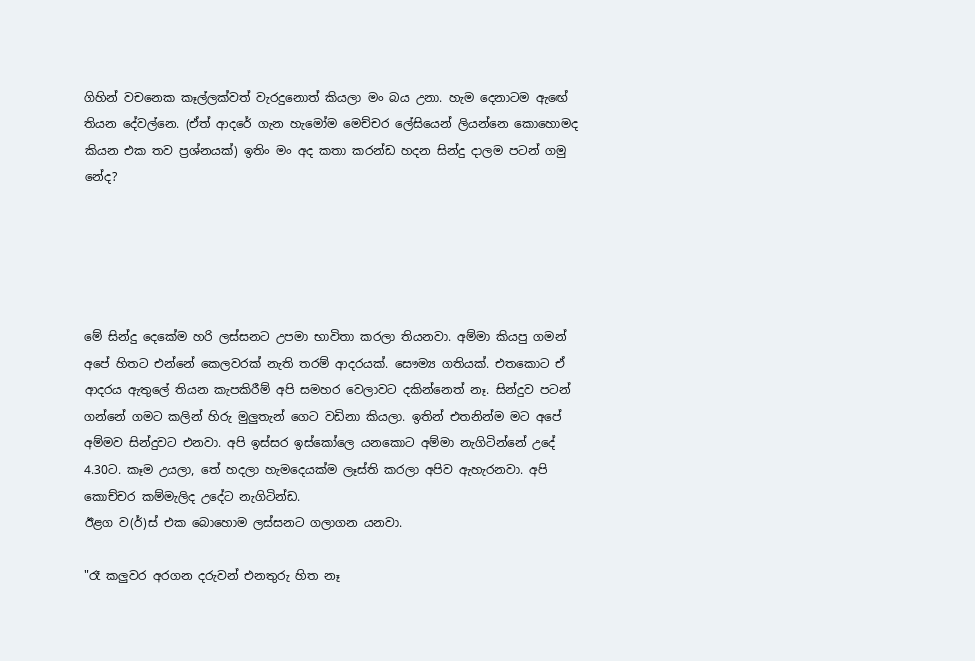ගිහින් වචනෙක කෑල්ලක්වත් වැරදුනොත් කියලා මං බය උනා. හැම දෙනාටම ඇඟේ තියන දේවල්නෙ. (ඒත් ආදරේ ගැන හැමෝම මෙච්චර ලේසියෙන් ලියන්නෙ කොහොමද කියන එක තව ප්‍රශ්නයක්) ඉතිං මං අද කතා කරන්ඩ හදන සින්දු දාලම පටන් ගමු නේද?





මේ සින්දු දෙකේම හරි ලස්සනට උපමා භාවිතා කරලා තියනවා. අම්මා කියපු ගමන් අපේ හිතට එන්නේ කෙලවරක් නැති තරම් ආදරයක්. සෞම්‍ය ගතියක්. එතකොට ඒ ආදරය ඇතුලේ තියන කැපකිරීම් අපි සමහර වෙලාවට දකින්නෙත් නෑ. සින්දුව පටන් ගන්නේ ගමට කලින් හිරු මුලුතැන් ගෙට වඩිනා කියලා. ඉතින් එතනින්ම මට අපේ අම්මව සින්දුවට එනවා. අපි ඉස්සර ඉස්කෝලෙ යනකොට අම්මා නැගිටින්නේ උදේ 4.30ට. කෑම උයලා, තේ හදලා හැමදෙයක්ම ලෑස්ති කරලා අපිව ඇහැරනවා. අපි කොච්චර කම්මැලිද උදේට නැගිටින්ඩ.
ඊළග ව(ර්)ස් එක බොහොම ලස්සනට ගලාගන යනවා.

"රෑ කලුවර අරගන දරුවන් එනතුරු හිත නෑ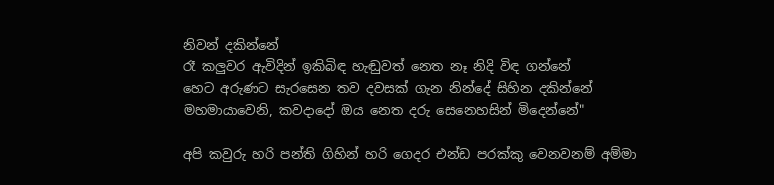නිවන් දකින්නේ
රෑ කලුවර ඇවිදින් ඉකිබිඳ හැඬුවත් නෙත නෑ නිදි විඳ ගන්නේ
හෙට අරුණට සැරසෙන තව දවසක් ගැන නින්දේ සිහින දකින්නේ
මහමායාවෙනි, කවදාදෝ ඔය නෙත දරු සෙනෙහසින් මිදෙන්නේ"

අපි කවුරු හරි පන්ති ගිහින් හරි ගෙදර එන්ඩ පරක්කු වෙනවනම් අම්මා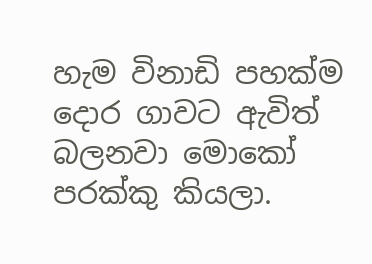හැම විනාඩි පහක්ම දොර ගාවට ඇවිත් බලනවා මොකෝ පරක්කු කියලා.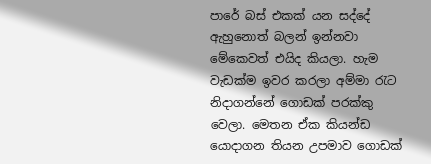පාරේ බස් එකක් යන සද්දේ ඇහුනොත් බලන් ඉන්නවා මේකෙවත් එයිද කියලා. හැම වැඩක්ම ඉවර කරලා අම්මා රැට නිදාගන්නේ ගොඩක් පරක්කු වෙලා. මෙතන ඒක කියන්ඩ යොදාගන තියන උපමාව ගොඩක්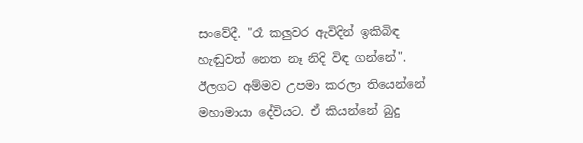සංවේදී. "රෑ කලුවර ඇවිදින් ඉකිබිඳ හැඬුවත් නෙත නෑ නිදි විඳ ගන්නේ". ඊලගට අම්මව උපමා කරලා තියෙන්නේ මහාමායා දේවියට. ඒ කියන්නේ බුදු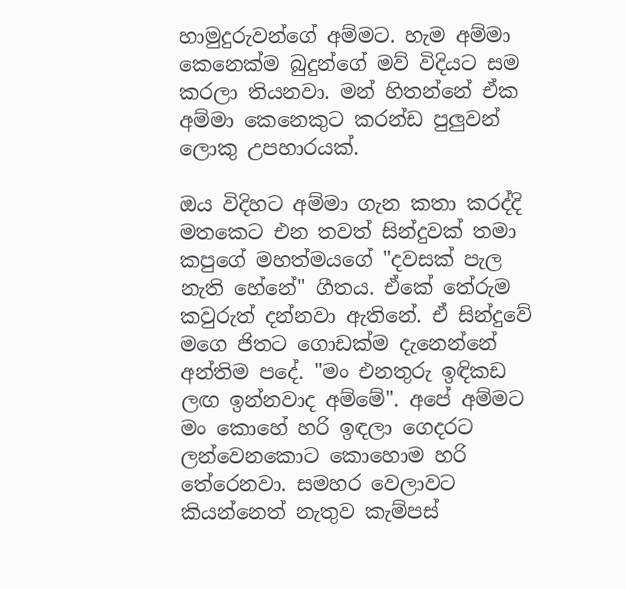හාමුදුරුවන්ගේ අම්මට. හැම අම්මා කෙනෙක්ම බුදුන්ගේ මව් විදියට සම කරලා තියනවා. මන් හිතන්නේ ඒක අම්මා කෙනෙකුට කරන්ඩ පුලුවන් ලොකු උපහාරයක්.

ඔය විදිහට අම්මා ගැන කතා කරද්දි මතකෙට එන තවත් සින්දුවක් තමා කපුගේ මහත්මයගේ "දවසක් පැල නැති හේනේ" ගීතය. ඒකේ තේරුම කවුරුත් දන්නවා ඇතිනේ. ඒ සින්දුවේ මගෙ ජිතට ගොඩක්ම දැනෙන්නේ අන්තිම පදේ. "මං එනතුරු ඉඳිකඩ ලඟ ඉන්නවාද අම්මේ". අපේ අම්මට මං කොහේ හරි ඉඳලා ගෙදරට ලන්වෙනකොට කොහොම හරි තේරෙනවා. සමහර වෙලාවට කියන්නෙත් නැතුව කැම්පස්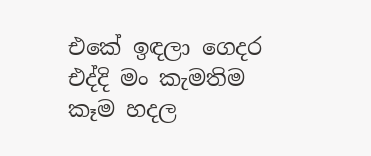එකේ ඉඳලා ගෙදර එද්දි මං කැමතිම කෑම හදල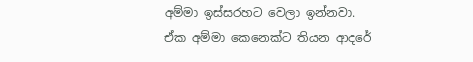අම්මා ඉස්සරහට වෙලා ඉන්නවා. ඒක අම්මා කෙනෙක්ට තියන ආදරේ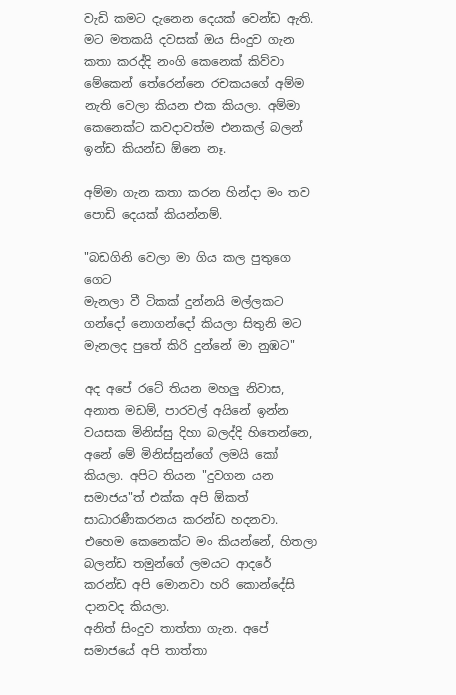වැඩි කමට දැනෙන දෙයක් වෙන්ඩ ඇති. මට මතකයි දවසක් ඔය සිංදුව ගැන කතා කරද්දි නංගි කෙනෙක් කිව්වා මේකෙන් තේරෙන්නෙ රචකයගේ අම්ම නැති වෙලා කියන එක කියලා. අම්මා කෙනෙක්ට කවදාවත්ම එනකල් බලන් ඉන්ඩ කියන්ඩ ඕනෙ නෑ.

අම්මා ගැන කතා කරන හින්දා මං තව පොඩි දෙයක් කියන්නම්.

"බඩගිනි වෙලා මා ගිය කල පුතුගෙ ගෙට
මැනලා වී ටිකක් දුන්නයි මල්ලකට
ගන්දෝ නොගන්දෝ කියලා සිතුනි මට
මැනලද පුතේ කිරි දුන්නේ මා නුඹට"

අද අපේ රටේ තියන මහලු නිවාස, අනාත මඩම්, පාරවල් අයිනේ ඉන්න වයසක මිනිස්සු දිහා බලද්දි හිතෙන්නෙ, අනේ මේ මිනිස්සුන්ගේ ලමයි කෝ කියලා. අපිට තියන "දුවගන යන සමාජය"ත් එක්ක අපි ඕකත් සාධාරණීකරනය කරන්ඩ හදනවා. එහෙම කෙනෙක්ට මං කියන්නේ, හිතලා බලන්ඩ තමුන්ගේ ලමයට ආදරේ කරන්ඩ අපි මොනවා හරි කොන්දේසි දානවද කියලා.
අනිත් සිංදුව තාත්තා ගැන. අපේ සමාජයේ අපි තාත්තා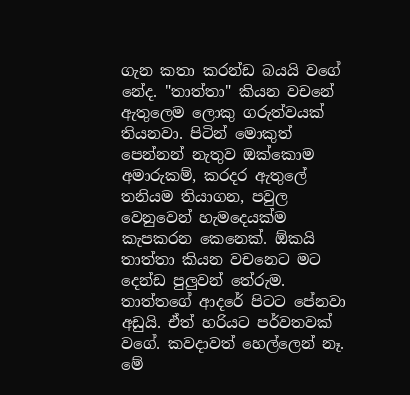ගැන කතා කරන්ඩ බයයි වගේ නේද. "තාත්තා" කියන වචනේ ඇතුලෙම ලොකු ගරුත්වයක් තියනවා. පිටින් මොකුත් පෙන්නන් නැතුව ඔක්කොම අමාරුකම්, කරදර ඇතුලේ තනියම තියාගන, පවුල වෙනුවෙන් හැමදෙයක්ම කැපකරන කෙනෙක්. ඕකයි තාත්තා කියන වචනෙට මට දෙන්ඩ පුලුවන් තේරුම. තාත්තගේ ආදරේ පිටට පේනවා අඩුයි. ඒත් හරියට පර්වතවක් වගේ. කවදාවත් හෙල්ලෙන් නෑ. මේ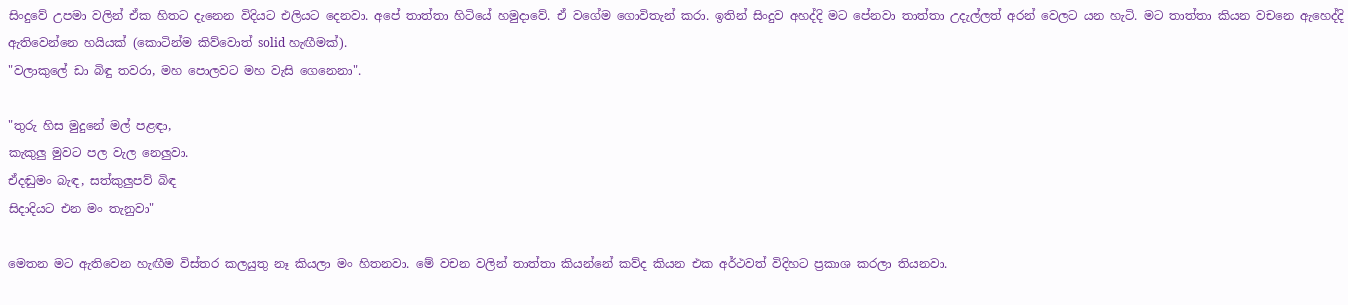සිංදුවේ උපමා වලින් ඒක හිතට දැනෙන විදියට එලියට දෙනවා. අපේ තාත්තා හිටියේ හමුදාවේ. ඒ වගේම ගොවිතැන් කරා. ඉතින් සිංදුව අහද්දි මට පේනවා තාත්තා උදැල්ලත් අරන් වෙලට යන හැටි. මට තාත්තා කියන වචනෙ ඇහෙද්දි ඇතිවෙන්නෙ හයියක් (කොටින්ම කිව්වොත් solid හැඟීමක්).
"වලාකුලේ ඩා බිඳු තවරා, මහ පොලවට මහ වැසි ගෙනෙනා".

"තුරු හිස මුදුනේ මල් පළඳා,
කැකුලු මුවට පල වැල නෙලුවා.
ඒදඬුමං බැඳ, සත්කුලුපව් බිඳ
සිදාදියට එන මං තැනුවා"

මෙතන මට ඇතිවෙන හැඟීම විස්තර කලයුතු නෑ කියලා මං හිතනවා. මේ වචන වලින් තාත්තා කියන්නේ කව්ද කියන එක අර්ථවත් විදිහට ප්‍රකාශ කරලා තියනවා.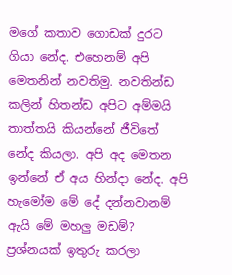මගේ කතාව ගොඩක් දුරට ගියා නේද. එහෙනම් අපි මෙතනින් නවතිමු. නවතින්ඩ කලින් හිතන්ඩ අපිට අම්මයි තාත්තයි කියන්නේ ජීවිතේ නේද කියලා. අපි අද මෙතන ඉන්නේ ඒ අය හින්දා නේද. අපි හැමෝම මේ දේ දන්නවානම් ඇයි මේ මහලු මඩම්? ප්‍රශ්නයක් ඉතුරු කරලා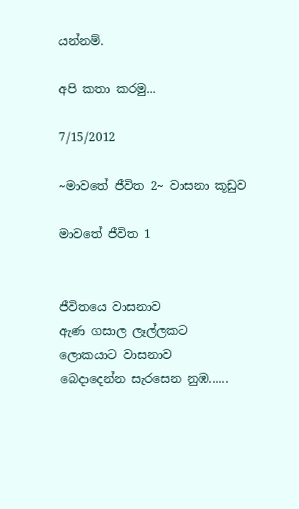යන්නම්.

අපි කතා කරමු...

7/15/2012

~මාවතේ ජීවිත 2~ වාසනා කූඩුව

මාවතේ ජීවිත 1


ජීවිතයෙ වාසනාව
ඇණ ගසාල ලෑල්ලකට
ලොකයාට වාසනාව
බෙදාදෙන්න සැරසෙන නුඹ......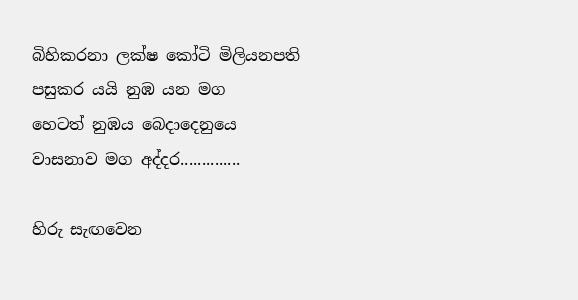බිහිකරනා ලක්ෂ කෝටි මිලියනපති
පසුකර යයි නුඹ යන මග
හෙටත් නුඹය බෙදාදෙනුයෙ
වාසනාව මග අද්දර..............

හිරු සැඟවෙන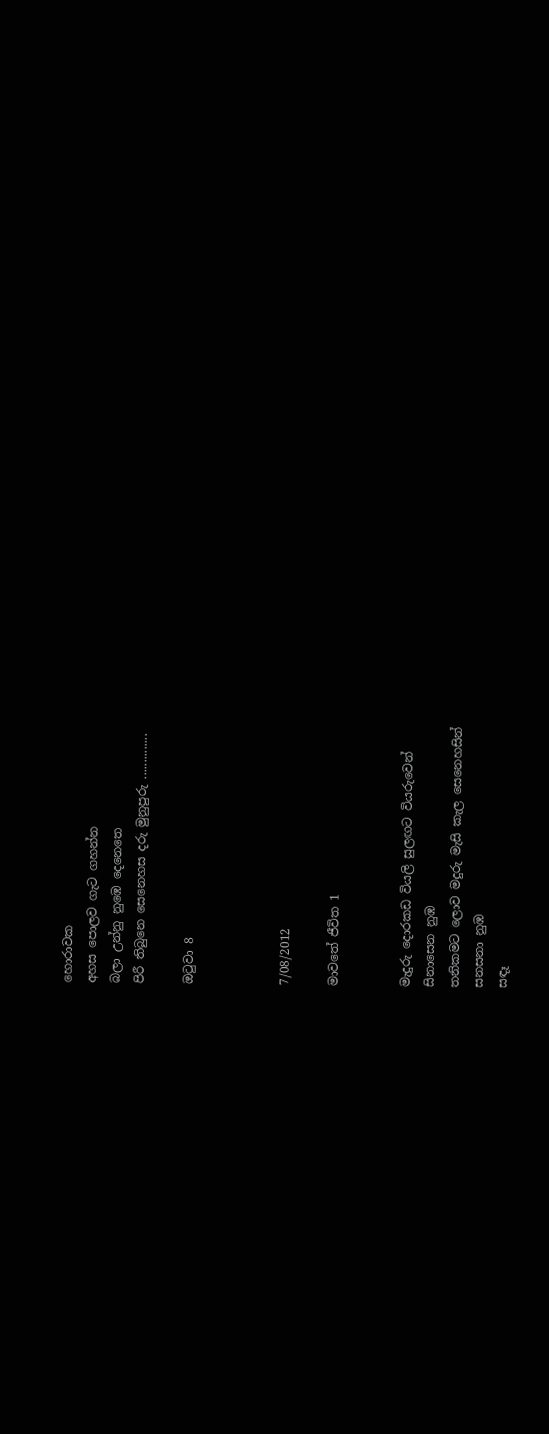හොරාවක
අහස පොලව ගැට ගහන්න
බලා උන්නු නුඹෙ දෙනෙතෙ
පිරී තිබුනෙ සෙනෙහස දරු මුනුපුරු ..............

ඔටුවා 8



7/08/2012

මාවතේ ජීවිත 1


මැදුරු දොරකඩ වියලි සුලඟට වියරුවෙන්
සිනාසෙන නුඹ
තනිකමට ලොව මදුරු මැසි කැල සෙනෙහසින්
සනසනා නුඹ
සඳෑ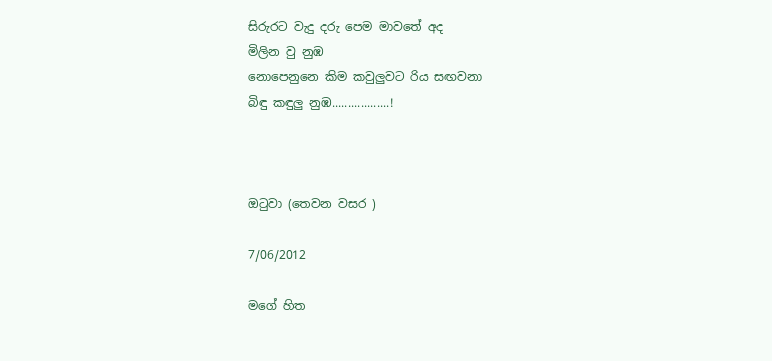සිරුරට වැදු දරු පෙම මාවතේ අද
මිලින වු නුඹ
නොපෙනුනෙ කිම කවුලුවට රිය සඟවනා
බිඳු කඳුලු නුඹ..................!



ඔටුවා (තෙවන වසර )

7/06/2012

මගේ හිත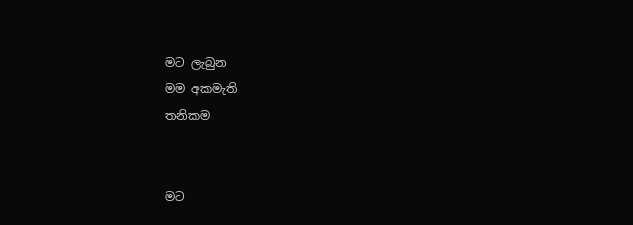මට ලැබුන
මම අකමැති
තනිකම


මට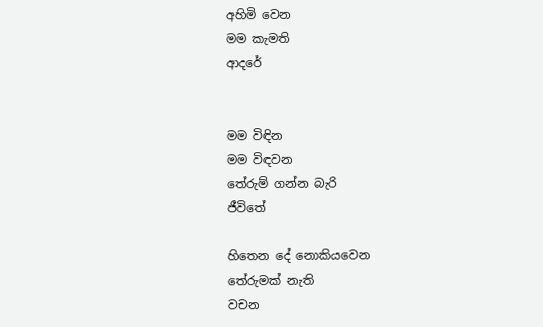අහිමි වෙන
මම කැමති
ආදරේ


මම විඳින
මම විඳවන
තේරුම් ගන්න බැරි
ජීවිතේ

හිතෙන දේ නොකියවෙන
තේරුමක් නැති
වචන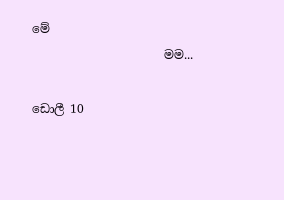මේ
                      මම...

ඩොලී 10